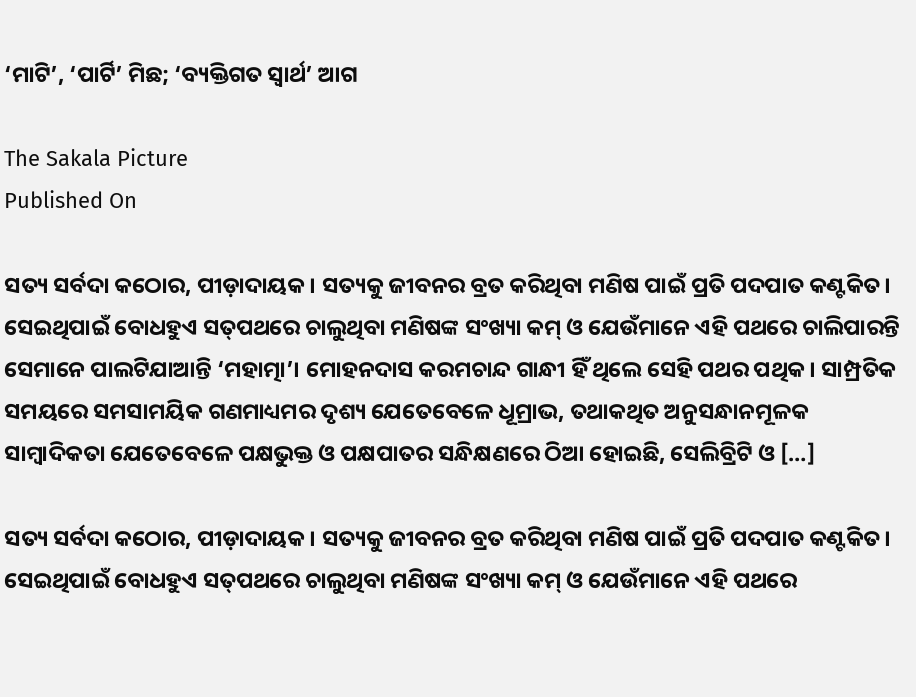‘ମାଟି’, ‘ପାର୍ଟି’ ମିଛ; ‘ବ୍ୟକ୍ତିଗତ ସ୍ୱାର୍ଥ’ ଆଗ

The Sakala Picture
Published On

ସତ୍ୟ ସର୍ବଦା କଠୋର, ପୀଡ଼ାଦାୟକ। ସତ୍ୟକୁ ଜୀବନର ବ୍ରତ କରିଥିବା ମଣିଷ ପାଇଁ ପ୍ରତି ପଦପାତ କଣ୍ଟକିତ। ସେଇଥିପାଇଁ ବୋଧହୁଏ ସତ୍‍ପଥରେ ଚାଲୁଥିବା ମଣିଷଙ୍କ ସଂଖ୍ୟା କମ୍‍ ଓ ଯେଉଁମାନେ ଏହି ପଥରେ ଚାଲିପାରନ୍ତି ସେମାନେ ପାଲଟିଯାଆନ୍ତି ‘ମହାତ୍ମା’। ମୋହନଦାସ କରମଚାନ୍ଦ ଗାନ୍ଧୀ ହିଁ ଥିଲେ ସେହି ପଥର ପଥିକ। ସାମ୍ପ୍ରତିକ ସମୟରେ ସମସାମୟିକ ଗଣମାଧ୍ୟମର ଦୃଶ୍ୟ ଯେତେବେଳେ ଧୂମ୍ରାଭ, ତଥାକଥିତ ଅନୁସନ୍ଧାନମୂଳକ ସାମ୍ବାଦିକତା ଯେତେବେଳେ ପକ୍ଷଭୁକ୍ତ ଓ ପକ୍ଷପାତର ସନ୍ଧିକ୍ଷଣରେ ଠିଆ ହୋଇଛି, ସେଲିବ୍ରିଟି ଓ […]

ସତ୍ୟ ସର୍ବଦା କଠୋର, ପୀଡ଼ାଦାୟକ। ସତ୍ୟକୁ ଜୀବନର ବ୍ରତ କରିଥିବା ମଣିଷ ପାଇଁ ପ୍ରତି ପଦପାତ କଣ୍ଟକିତ। ସେଇଥିପାଇଁ ବୋଧହୁଏ ସତ୍‍ପଥରେ ଚାଲୁଥିବା ମଣିଷଙ୍କ ସଂଖ୍ୟା କମ୍‍ ଓ ଯେଉଁମାନେ ଏହି ପଥରେ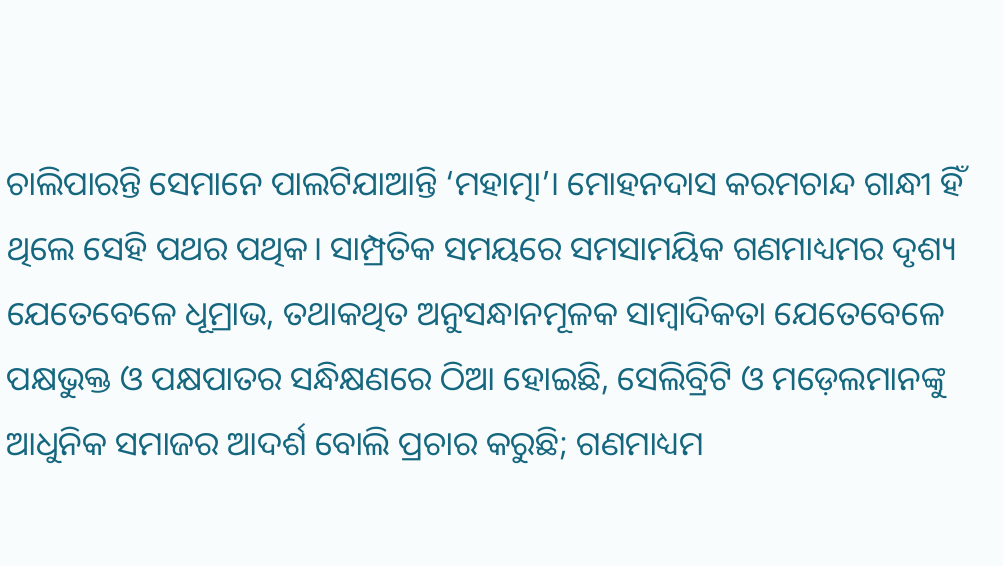ଚାଲିପାରନ୍ତି ସେମାନେ ପାଲଟିଯାଆନ୍ତି ‘ମହାତ୍ମା’। ମୋହନଦାସ କରମଚାନ୍ଦ ଗାନ୍ଧୀ ହିଁ ଥିଲେ ସେହି ପଥର ପଥିକ। ସାମ୍ପ୍ରତିକ ସମୟରେ ସମସାମୟିକ ଗଣମାଧ୍ୟମର ଦୃଶ୍ୟ ଯେତେବେଳେ ଧୂମ୍ରାଭ, ତଥାକଥିତ ଅନୁସନ୍ଧାନମୂଳକ ସାମ୍ବାଦିକତା ଯେତେବେଳେ ପକ୍ଷଭୁକ୍ତ ଓ ପକ୍ଷପାତର ସନ୍ଧିକ୍ଷଣରେ ଠିଆ ହୋଇଛି, ସେଲିବ୍ରିଟି ଓ ମଡ଼େଲମାନଙ୍କୁ ଆଧୁନିକ ସମାଜର ଆଦର୍ଶ ବୋଲି ପ୍ରଚାର କରୁଛି; ଗଣମାଧ୍ୟମ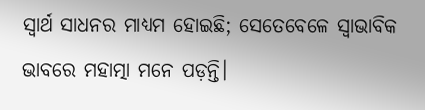ସ୍ବାର୍ଥ ସାଧନର ମାଧ୍ୟମ ହୋଇଛି; ସେତେବେଳେ ସ୍ୱାଭାବିକ ଭାବରେ ମହାତ୍ମା ମନେ ପଡ଼ନ୍ତି।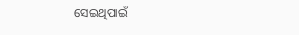ସେଇଥିପାଇଁ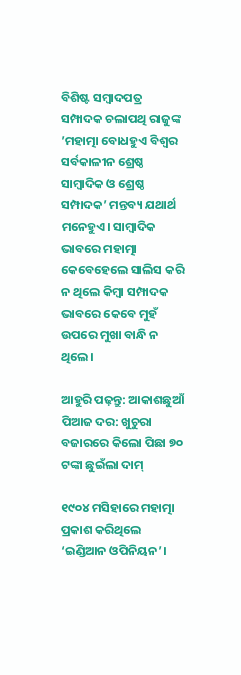ବିଶିଷ୍ଟ ସମ୍ବାଦପତ୍ର ସମ୍ପାଦକ ଚଲାପଥି ରାଜୁଙ୍କ ’ମହାତ୍ମା ବୋଧହୁଏ ବିଶ୍ୱର ସର୍ବକାଳୀନ ଶ୍ରେଷ୍ଠ ସାମ୍ବାଦିକ ଓ ଶ୍ରେଷ୍ଠ ସମ୍ପାଦକ’ ମନ୍ତବ୍ୟ ଯଥାର୍ଥ ମନେହୁଏ। ସାମ୍ବାଦିକ ଭାବରେ ମହାତ୍ମା କେବେହେଲେ ସାଲିସ କରି ନ ଥିଲେ କିମ୍ବା ସମ୍ପାଦକ ଭାବରେ କେବେ ମୁହଁ ଉପରେ ମୁଖା ବାନ୍ଧି ନ ଥିଲେ।

ଆହୁରି ପଢ଼ନ୍ତୁ: ଆକାଶଛୁଆଁ ପିଆଜ ଦର: ଖୁଚୁରା ବଜାରରେ କିଲୋ ପିଛା ୭୦ ଟଙ୍କା ଛୁଇଁଲା ଦାମ୍

୧୯୦୪ ମସିହାରେ ମହାତ୍ମା ପ୍ରକାଶ କରିଥିଲେ ‘ଇଣ୍ଡିଆନ ଓପିନିୟନ’।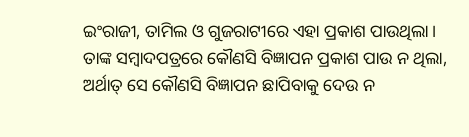ଇଂରାଜୀ, ତାମିଲ ଓ ଗୁଜରାଟୀରେ ଏହା ପ୍ରକାଶ ପାଉଥିଲା। ତାଙ୍କ ସମ୍ବାଦପତ୍ରରେ କୌଣସି ବିଜ୍ଞାପନ ପ୍ରକାଶ ପାଉ ନ ଥିଲା, ଅର୍ଥାତ୍‍ ସେ କୌଣସି ବିଜ୍ଞାପନ ଛାପିବାକୁ ଦେଉ ନ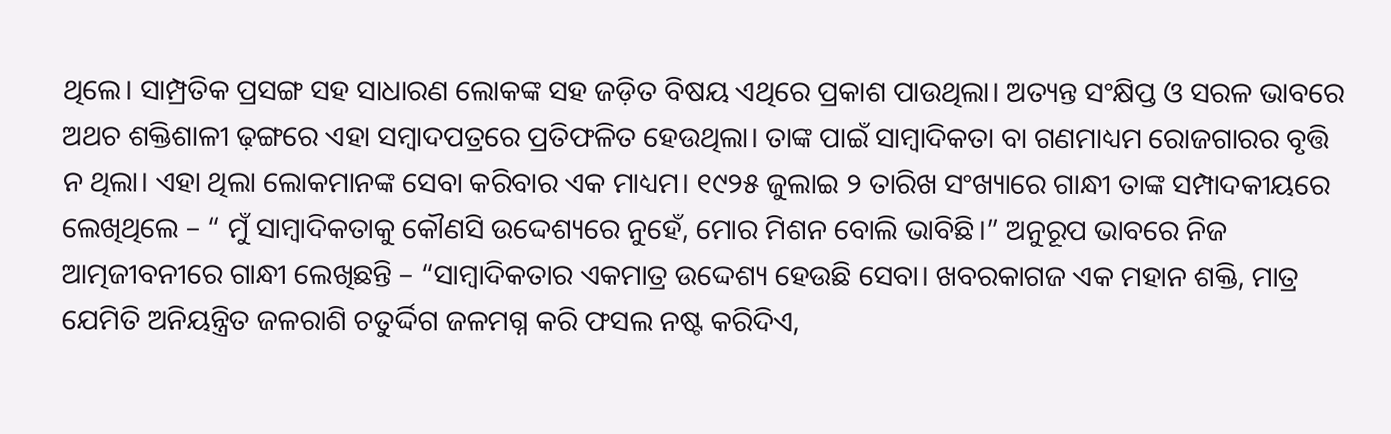ଥିଲେ। ସାମ୍ପ୍ରତିକ ପ୍ରସଙ୍ଗ ସହ ସାଧାରଣ ଲୋକଙ୍କ ସହ ଜଡ଼ିତ ବିଷୟ ଏଥିରେ ପ୍ରକାଶ ପାଉଥିଲା। ଅତ୍ୟନ୍ତ ସଂକ୍ଷିପ୍ତ ଓ ସରଳ ଭାବରେ ଅଥଚ ଶକ୍ତିଶାଳୀ ଢ଼ଙ୍ଗରେ ଏହା ସମ୍ବାଦପତ୍ରରେ ପ୍ରତିଫଳିତ ହେଉଥିଲା। ତାଙ୍କ ପାଇଁ ସାମ୍ବାଦିକତା ବା ଗଣମାଧ୍ୟମ ରୋଜଗାରର ବୃତ୍ତି ନ ଥିଲା। ଏହା ଥିଲା ଲୋକମାନଙ୍କ ସେବା କରିବାର ଏକ ମାଧ୍ୟମ। ୧୯୨୫ ଜୁଲାଇ ୨ ତାରିଖ ସଂଖ୍ୟାରେ ଗାନ୍ଧୀ ତାଙ୍କ ସମ୍ପାଦକୀୟରେ ଲେଖିଥିଲେ – “ ମୁଁ ସାମ୍ବାଦିକତାକୁ କୌଣସି ଉଦ୍ଦେଶ୍ୟରେ ନୁହେଁ, ମୋର ମିଶନ ବୋଲି ଭାବିଛି।” ଅନୁରୂପ ଭାବରେ ନିଜ ଆତ୍ମଜୀବନୀରେ ଗାନ୍ଧୀ ଲେଖିଛନ୍ତି – “ସାମ୍ବାଦିକତାର ଏକମାତ୍ର ଉଦ୍ଦେଶ୍ୟ ହେଉଛି ସେବା। ଖବରକାଗଜ ଏକ ମହାନ ଶକ୍ତି, ମାତ୍ର ଯେମିତି ଅନିୟନ୍ତ୍ରିତ ଜଳରାଶି ଚତୁର୍ଦ୍ଦିଗ ଜଳମଗ୍ନ କରି ଫସଲ ନଷ୍ଟ କରିଦିଏ,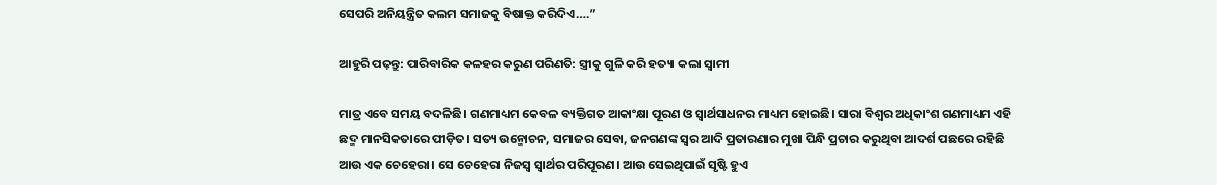ସେପରି ଅନିୟନ୍ତ୍ରିତ କଲମ ସମାଜକୁ ବିଷାକ୍ତ କରିଦିଏ….”

ଆହୁରି ପଢ଼ନ୍ତୁ: ପାରିବାରିକ କଳହର କରୁଣ ପରିଣତି: ସ୍ତ୍ରୀକୁ ଗୁଳି କରି ହତ୍ୟା କଲା ସ୍ୱାମୀ

ମାତ୍ର ଏବେ ସମୟ ବଦଳିଛି। ଗଣମାଧ୍ୟମ କେବଳ ବ୍ୟକ୍ତିଗତ ଆକାଂକ୍ଷା ପୂରଣ ଓ ସ୍ୱାର୍ଥସାଧନର ମାଧ୍ୟମ ହୋଇଛି। ସାରା ବିଶ୍ୱର ଅଧିକାଂଶ ଗଣମାଧ୍ୟମ ଏହି ଛଦ୍ମ ମାନସିକତାରେ ପୀଡ଼ିତ। ସତ୍ୟ ଉନ୍ମୋଚନ, ସମାଜର ସେବା, ଜନଗଣଙ୍କ ସ୍ୱର ଆଦି ପ୍ରତାରଣାର ମୁଖା ପିନ୍ଧି ପ୍ରଚାର କରୁଥିବା ଆଦର୍ଶ ପଛରେ ରହିଛି ଆଉ ଏକ ଚେହେରା। ସେ ଚେହେରା ନିଜସ୍ୱ ସ୍ୱାର୍ଥର ପରିପୂରଣ। ଆଉ ସେଇଥିପାଇଁ ସୃଷ୍ଟି ହୁଏ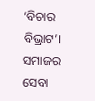‘ବିଚାର ବିଭ୍ରାଟ’। ସମାଜର ସେବା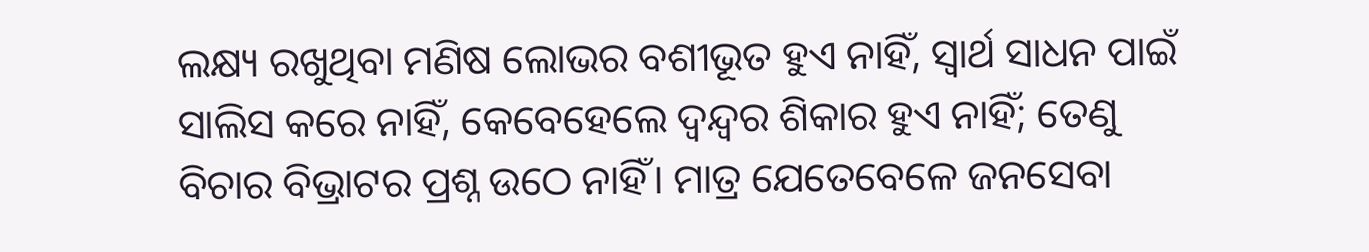ଲକ୍ଷ୍ୟ ରଖୁଥିବା ମଣିଷ ଲୋଭର ବଶୀଭୂତ ହୁଏ ନାହିଁ, ସ୍ୱାର୍ଥ ସାଧନ ପାଇଁ ସାଲିସ କରେ ନାହିଁ, କେବେହେଲେ ଦ୍ୱନ୍ଦ୍ୱର ଶିକାର ହୁଏ ନାହିଁ; ତେଣୁ ବିଚାର ବିଭ୍ରାଟର ପ୍ରଶ୍ନ ଉଠେ ନାହିଁ। ମାତ୍ର ଯେତେବେଳେ ଜନସେବା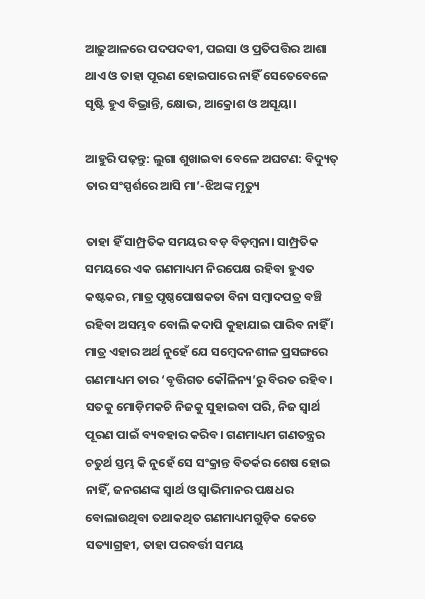ଆଢ଼ୁଆଳରେ ପଦପଦବୀ, ପଇସା ଓ ପ୍ରତିପତ୍ତିର ଆଶା ଥାଏ ଓ ତାହା ପୂରଣ ହୋଇପାରେ ନାହିଁ ସେତେବେଳେ ସୃଷ୍ଟି ହୁଏ ବିଭ୍ରାନ୍ତି, କ୍ଷୋଭ, ଆକ୍ରୋଶ ଓ ଅସୂୟା।

ଆହୁରି ପଢ଼ନ୍ତୁ: ଲୁଗା ଶୁଖାଇବା ବେଳେ ଅଘଟଣ: ବିଦ୍ୟୁତ୍ ତାର ସଂସ୍ପର୍ଶରେ ଆସି ମା’-ଝିଅଙ୍କ ମୃତ୍ୟୁ

ତାହା ହିଁ ସାମ୍ପ୍ରତିକ ସମୟର ବଡ଼ ବିଡ଼ମ୍ବନା। ସାମ୍ପ୍ରତିକ ସମୟରେ ଏକ ଗଣମାଧ୍ୟମ ନିରପେକ୍ଷ ରହିବା ହୁଏତ କଷ୍ଟକର, ମାତ୍ର ପୃଷ୍ଠପୋଷକତା ବିନା ସମ୍ବାଦପତ୍ର ବଞ୍ଚି ରହିବା ଅସମ୍ଭବ ବୋଲି କଦାପି କୁହାଯାଇ ପାରିବ ନାହିଁ । ମାତ୍ର ଏହାର ଅର୍ଥ ନୁହେଁ ଯେ ସମ୍ବେଦନଶୀଳ ପ୍ରସଙ୍ଗରେ ଗଣମାଧ୍ୟମ ତାର ‘ବୃତ୍ତିଗତ କୌଳିନ୍ୟ’ରୁ ବିରତ ରହିବ । ସତକୁ ମୋଡ଼ିମକଚି ନିଜକୁ ସୁହାଇବା ପରି, ନିଜ ସ୍ୱାର୍ଥ ପୂରଣ ପାଇଁ ବ୍ୟବହାର କରିବ। ଗଣମାଧ୍ୟମ ଗଣତନ୍ତ୍ରର ଚତୁର୍ଥ ସ୍ତମ୍ଭ କି ନୁହେଁ ସେ ସଂକ୍ରାନ୍ତ ବିତର୍କର ଶେଷ ହୋଇ ନାହିଁ, ଜନଗଣଙ୍କ ସ୍ୱାର୍ଥ ଓ ସ୍ୱାଭିମାନର ପକ୍ଷଧର ବୋଲାଉଥିବା ତଥାକଥିତ ଗଣମାଧ୍ୟମଗୁଡ଼ିକ କେତେ ସତ୍ୟାଗ୍ରହୀ, ତାହା ପରବର୍ତ୍ତୀ ସମୟ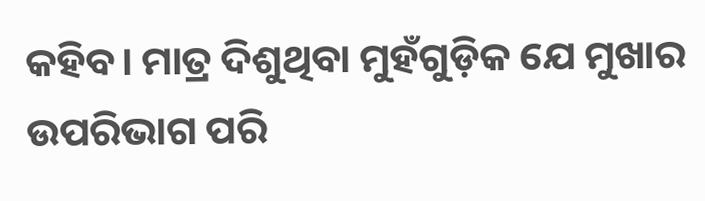କହିବ। ମାତ୍ର ଦିଶୁଥିବା ମୁହଁଗୁଡ଼ିକ ଯେ ମୁଖାର ଉପରିଭାଗ ପରି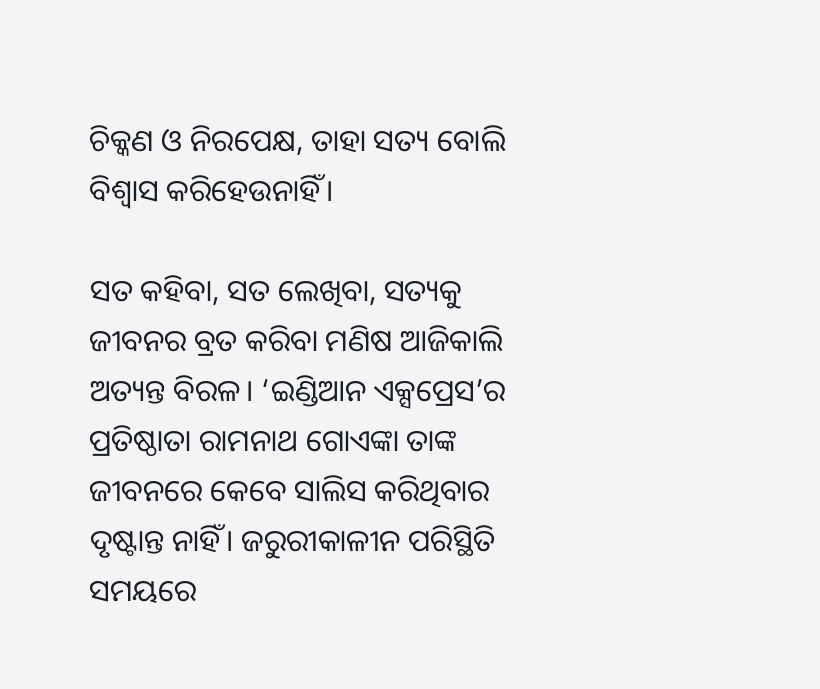ଚିକ୍କଣ ଓ ନିରପେକ୍ଷ, ତାହା ସତ୍ୟ ବୋଲି ବିଶ୍ୱାସ କରିହେଉନାହିଁ।

ସତ କହିବା, ସତ ଲେଖିବା, ସତ୍ୟକୁ ଜୀବନର ବ୍ରତ କରିବା ମଣିଷ ଆଜିକାଲି ଅତ୍ୟନ୍ତ ବିରଳ। ‘ଇଣ୍ଡିଆନ ଏକ୍ସପ୍ରେସ’ର ପ୍ରତିଷ୍ଠାତା ରାମନାଥ ଗୋଏଙ୍କା ତାଙ୍କ ଜୀବନରେ କେବେ ସାଲିସ କରିଥିବାର ଦୃଷ୍ଟାନ୍ତ ନାହିଁ। ଜରୁରୀକାଳୀନ ପରିସ୍ଥିତି ସମୟରେ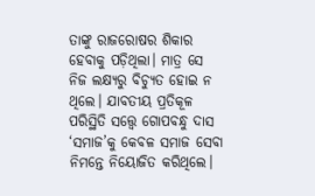ତାଙ୍କୁ ରାଜରୋଷର ଶିକାର ହେବାକୁ ପଡ଼ିଥିଲା। ମାତ୍ର ସେ ନିଜ ଲକ୍ଷ୍ୟରୁ ବିଚ୍ୟୁତ ହୋଇ ନ ଥିଲେ। ଯାବତୀୟ ପ୍ରତିକୂଳ ପରିସ୍ଥିତି ସତ୍ତ୍ବେ ଗୋପବନ୍ଧୁ ଦାସ ‘ସମାଜ’କୁ କେବଳ ସମାଜ ସେବା ନିମନ୍ତେ ନିୟୋଜିତ କରିଥିଲେ।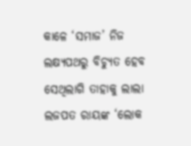କାଳେ ‘ସମାଜ’ ନିଜ ଲକ୍ଷ୍ୟପଥରୁ ବିଚ୍ୟୁତ ହେବ ସେଥିଲାଗି ତାହାକୁ ଲାଲା ଲଜପତ ରାୟଙ୍କ ‘ଲୋକ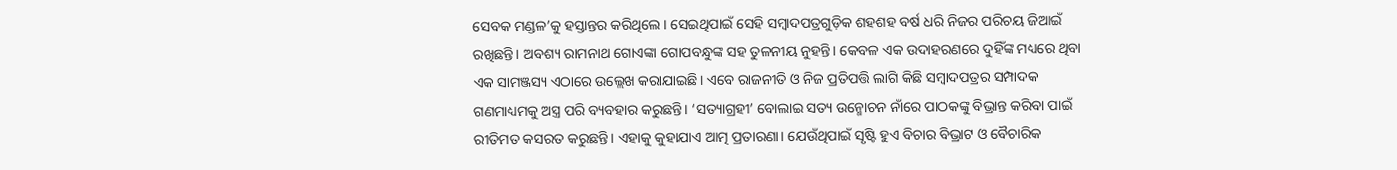ସେବକ ମଣ୍ଡଳ’କୁ ହସ୍ତାନ୍ତର କରିଥିଲେ। ସେଇଥିପାଇଁ ସେହି ସମ୍ବାଦପତ୍ରଗୁଡ଼ିକ ଶହଶହ ବର୍ଷ ଧରି ନିଜର ପରିଚୟ ଜିଆଇଁ ରଖିଛନ୍ତି। ଅବଶ୍ୟ ରାମନାଥ ଗୋଏଙ୍କା ଗୋପବନ୍ଧୁଙ୍କ ସହ ତୁଳନୀୟ ନୁହନ୍ତି। କେବଳ ଏକ ଉଦାହରଣରେ ଦୁହିଁଙ୍କ ମଧ୍ୟରେ ଥିବା ଏକ ସାମଞ୍ଜସ୍ୟ ଏଠାରେ ଉଲ୍ଲେଖ କରାଯାଇଛି। ଏବେ ରାଜନୀତି ଓ ନିଜ ପ୍ରତିପତ୍ତି ଲାଗି କିଛି ସମ୍ବାଦପତ୍ରର ସମ୍ପାଦକ ଗଣମାଧ୍ୟମକୁ ଅସ୍ତ୍ର ପରି ବ୍ୟବହାର କରୁଛନ୍ତି। ‘ସତ୍ୟାଗ୍ରହୀ’ ବୋଲାଇ ସତ୍ୟ ଉନ୍ମୋଚନ ନାଁରେ ପାଠକଙ୍କୁ ବିଭ୍ରାନ୍ତ କରିବା ପାଇଁ ରୀତିମତ କସରତ କରୁଛନ୍ତି। ଏହାକୁ କୁହାଯାଏ ଆତ୍ମ ପ୍ରତାରଣା। ଯେଉଁଥିପାଇଁ ସୃଷ୍ଟି ହୁଏ ବିଚାର ବିଭ୍ରାଟ ଓ ବୈଚାରିକ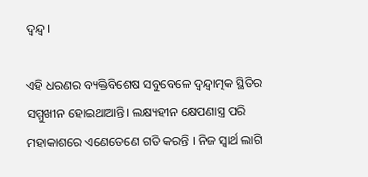ଦ୍ୱନ୍ଦ୍ୱ।

ଏହି ଧରଣର ବ୍ୟକ୍ତିବିଶେଷ ସବୁବେଳେ ଦ୍ବନ୍ଦ୍ବାତ୍ମକ ସ୍ଥିତିର ସମ୍ମୁଖୀନ ହୋଇଥାଆନ୍ତି। ଲକ୍ଷ୍ୟହୀନ କ୍ଷେପଣାସ୍ତ୍ର ପରି ମହାକାଶରେ ଏଣେତେଣେ ଗତି କରନ୍ତି । ନିଜ ସ୍ବାର୍ଥ ଲାଗି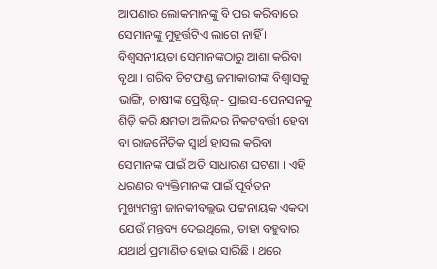ଆପଣାର ଲୋକମାନଙ୍କୁ ବି ପର କରିବାରେ ସେମାନଙ୍କୁ ମୁହୂର୍ତ୍ତଟିଏ ଲାଗେ ନାହିଁ । ବିଶ୍ବସନୀୟତା ସେମାନଙ୍କଠାରୁ ଆଶା କରିବା ବୃଥା । ଗରିବ ଚିଟଫଣ୍ଡ ଜମାକାରୀଙ୍କ ବିଶ୍ବାସକୁ ଭାଙ୍ଗି, ଚାଷୀଙ୍କ ପ୍ରେଷ୍ଟିଜ୍- ପ୍ରାଇସ-ପେନସନକୁ ଶିଡ଼ି କରି କ୍ଷମତା ଅଳିନ୍ଦର ନିକଟବର୍ତ୍ତୀ ହେବା ବା ରାଜନୈତିକ ସ୍ବାର୍ଥ ହାସଲ କରିବା ସେମାନଙ୍କ ପାଇଁ ଅତି ସାଧାରଣ ଘଟଣା । ଏହି ଧରଣର ବ୍ୟକ୍ତିମାନଙ୍କ ପାଇଁ ପୂର୍ବତନ ମୁଖ୍ୟମନ୍ତ୍ରୀ ଜାନକୀବଲ୍ଲଭ ପଟ୍ଟନାୟକ ଏକଦା ଯେଉଁ ମନ୍ତବ୍ୟ ଦେଇଥିଲେ, ତାହା ବହୁବାର ଯଥାର୍ଥ ପ୍ରମାଣିତ ହୋଇ ସାରିଛି । ଥରେ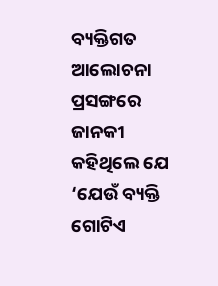ବ୍ୟକ୍ତିଗତ ଆଲୋଚନା ପ୍ରସଙ୍ଗରେ ଜାନକୀ କହିଥିଲେ ଯେ ‘ଯେଉଁ ବ୍ୟକ୍ତି ଗୋଟିଏ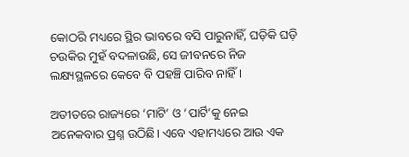କୋଠରି ମଧ୍ୟରେ ସ୍ଥିର ଭାବରେ ବସି ପାରୁନାହିଁ, ଘଡ଼ିକି ଘଡ଼ି ଚଉକିର ମୁହଁ ବଦଳାଉଛି, ସେ ଜୀବନରେ ନିଜ ଲକ୍ଷ୍ୟସ୍ଥଳରେ କେବେ ବି ପହଞ୍ଚି ପାରିବ ନାହିଁ ।

ଅତୀତରେ ରାଜ୍ୟରେ ‘ମାଟି’ ଓ ‘ପାର୍ଟି’କୁ ନେଇ ଅନେକବାର ପ୍ରଶ୍ନ ଉଠିଛି। ଏବେ ଏହାମଧ୍ୟରେ ଆଉ ଏକ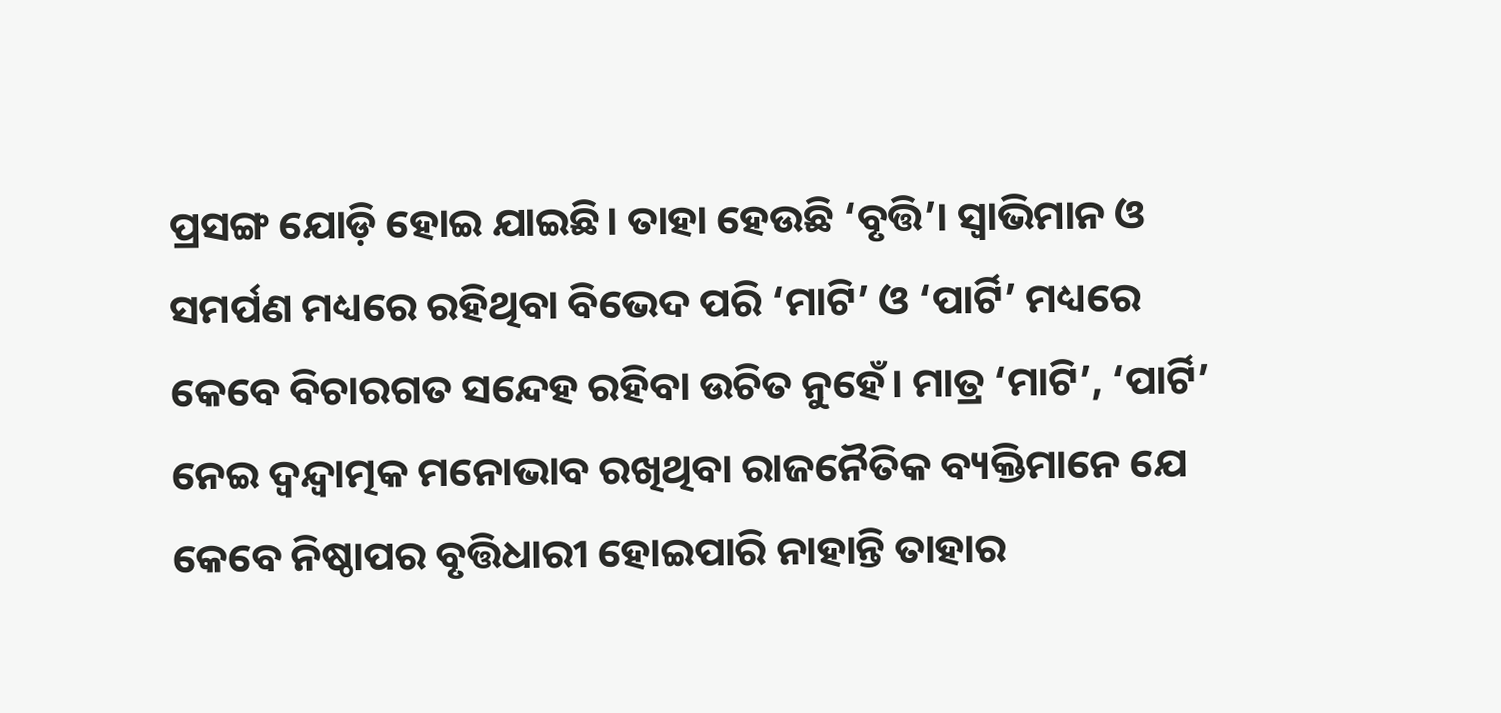ପ୍ରସଙ୍ଗ ଯୋଡ଼ି ହୋଇ ଯାଇଛି। ତାହା ହେଉଛି ‘ବୃତ୍ତି’। ସ୍ୱାଭିମାନ ଓ ସମର୍ପଣ ମଧ୍ୟରେ ରହିଥିବା ବିଭେଦ ପରି ‘ମାଟି’ ଓ ‘ପାର୍ଟି’ ମଧ୍ୟରେ କେବେ ବିଚାରଗତ ସନ୍ଦେହ ରହିବା ଉଚିତ ନୁହେଁ। ମାତ୍ର ‘ମାଟି’, ‘ପାର୍ଟି’ ନେଇ ଦ୍ୱନ୍ଦ୍ୱାତ୍ମକ ମନୋଭାବ ରଖିଥିବା ରାଜନୈତିକ ବ୍ୟକ୍ତିମାନେ ଯେ କେବେ ନିଷ୍ଠାପର ବୃତ୍ତିଧାରୀ ହୋଇପାରି ନାହାନ୍ତି ତାହାର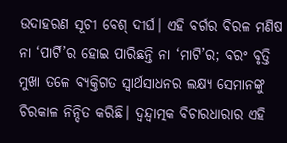ଉଦାହରଣ ସୂଚୀ ବେଶ୍‍ ଦୀର୍ଘ। ଏହି ବର୍ଗର ବିରଳ ମଣିଷ ନା ‘ପାର୍ଟି’ର ହୋଇ ପାରିଛନ୍ତି ନା ‘ମାଟି’ର; ବରଂ ବୃତ୍ତି ମୁଖା ତଳେ ବ୍ୟକ୍ତିଗତ ସ୍ୱାର୍ଥସାଧନର ଲକ୍ଷ୍ୟ ସେମାନଙ୍କୁ ଚିରକାଳ ନିନ୍ଦିତ କରିଛି। ଦ୍ୱନ୍ଦ୍ୱାତ୍ମକ ବିଚାରଧାରାର ଏହି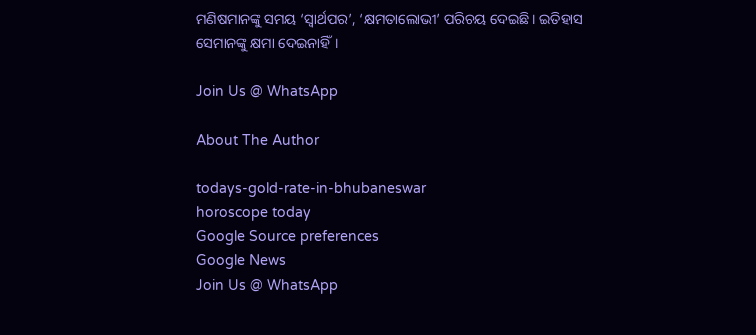ମଣିଷମାନଙ୍କୁ ସମୟ ‘ସ୍ୱାର୍ଥପର’, ‘କ୍ଷମତାଲୋଭୀ’ ପରିଚୟ ଦେଇଛି। ଇତିହାସ ସେମାନଙ୍କୁ କ୍ଷମା ଦେଇନାହିଁ।

Join Us @ WhatsApp

About The Author

todays-gold-rate-in-bhubaneswar
horoscope today
Google Source preferences
Google News
Join Us @ WhatsApp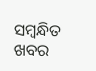ସମ୍ବନ୍ଧିତ ଖବର